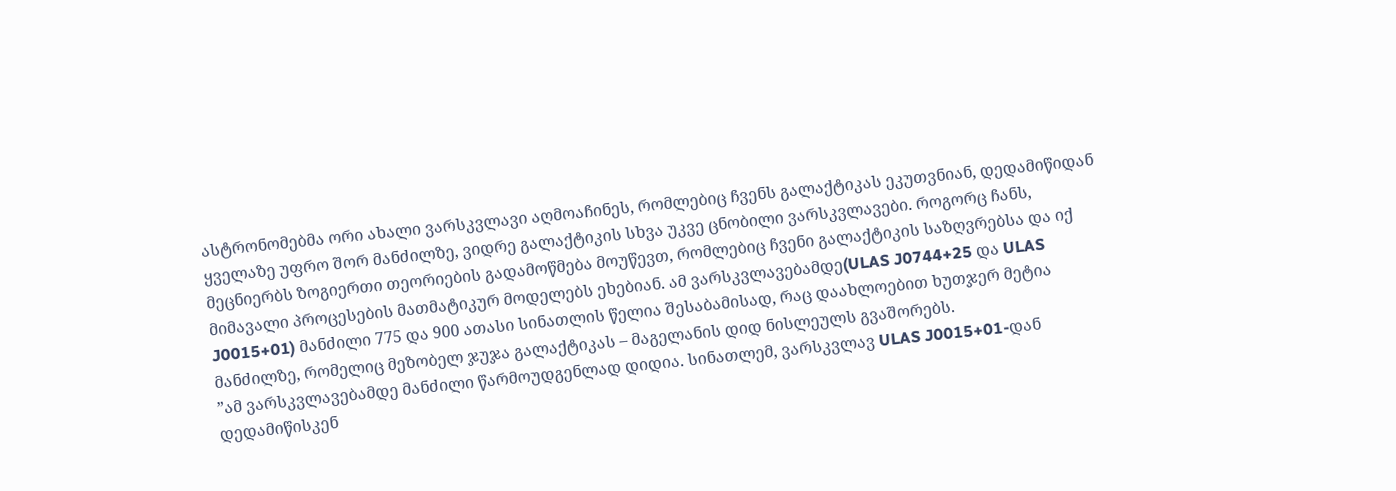ასტრონომებმა ორი ახალი ვარსკვლავი აღმოაჩინეს, რომლებიც ჩვენს გალაქტიკას ეკუთვნიან, დედამიწიდან ყველაზე უფრო შორ მანძილზე, ვიდრე გალაქტიკის სხვა უკვე ცნობილი ვარსკვლავები. როგორც ჩანს, მეცნიერბს ზოგიერთი თეორიების გადამოწმება მოუწევთ, რომლებიც ჩვენი გალაქტიკის საზღვრებსა და იქ მიმავალი პროცესების მათმატიკურ მოდელებს ეხებიან. ამ ვარსკვლავებამდე(ULAS J0744+25 და ULAS J0015+01) მანძილი 775 და 900 ათასი სინათლის წელია შესაბამისად, რაც დაახლოებით ხუთჯერ მეტია მანძილზე, რომელიც მეზობელ ჯუჯა გალაქტიკას – მაგელანის დიდ ნისლეულს გვაშორებს.
”ამ ვარსკვლავებამდე მანძილი წარმოუდგენლად დიდია. სინათლემ, ვარსკვლავ ULAS J0015+01-დან დედამიწისკენ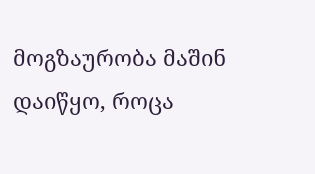მოგზაურობა მაშინ დაიწყო, როცა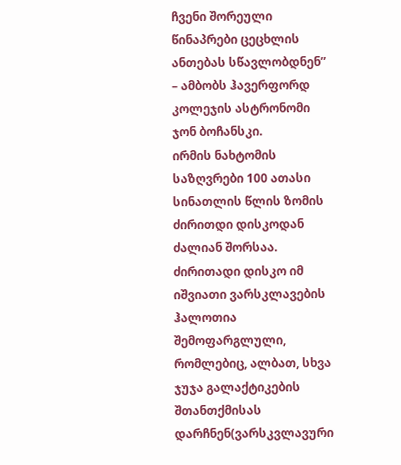ჩვენი შორეული წინაპრები ცეცხლის ანთებას სწავლობდნენ” – ამბობს ჰავერფორდ კოლეჯის ასტრონომი ჯონ ბოჩანსკი.
ირმის ნახტომის საზღვრები 100 ათასი სინათლის წლის ზომის ძირითდი დისკოდან ძალიან შორსაა. ძირითადი დისკო იმ იშვიათი ვარსკლავების ჰალოთია შემოფარგლული, რომლებიც, ალბათ, სხვა ჯუჯა გალაქტიკების შთანთქმისას დარჩნენ(ვარსკვლავური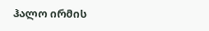ჰალო ირმის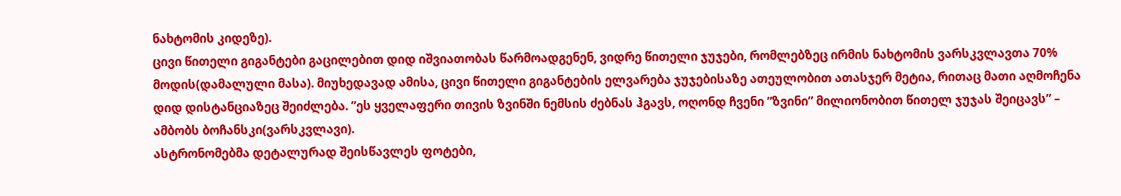ნახტომის კიდეზე).
ცივი წითელი გიგანტები გაცილებით დიდ იშვიათობას წარმოადგენენ, ვიდრე წითელი ჯუჯები, რომლებზეც ირმის ნახტომის ვარსკვლავთა 70% მოდის(დამალული მასა). მიუხედავად ამისა, ცივი წითელი გიგანტების ელვარება ჯუჯებისაზე ათეულობით ათასჯერ მეტია, რითაც მათი აღმოჩენა დიდ დისტანციაზეც შეიძლება. ”ეს ყველაფერი თივის ზვინში ნემსის ძებნას ჰგავს, ოღონდ ჩვენი ”ზვინი” მილიონობით წითელ ჯუჯას შეიცავს” – ამბობს ბოჩანსკი(ვარსკვლავი).
ასტრონომებმა დეტალურად შეისწავლეს ფოტები,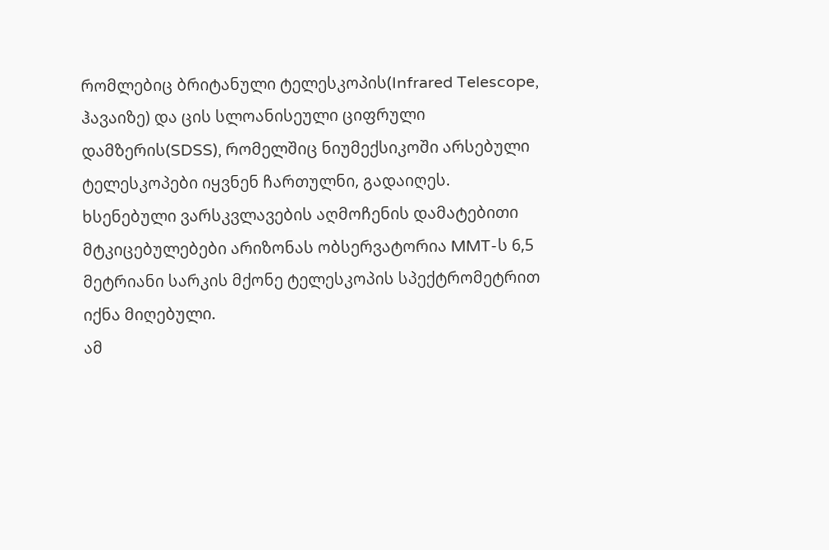რომლებიც ბრიტანული ტელესკოპის(Infrared Telescope, ჰავაიზე) და ცის სლოანისეული ციფრული დამზერის(SDSS), რომელშიც ნიუმექსიკოში არსებული ტელესკოპები იყვნენ ჩართულნი, გადაიღეს. ხსენებული ვარსკვლავების აღმოჩენის დამატებითი მტკიცებულებები არიზონას ობსერვატორია MMT-ს 6,5 მეტრიანი სარკის მქონე ტელესკოპის სპექტრომეტრით იქნა მიღებული.
ამ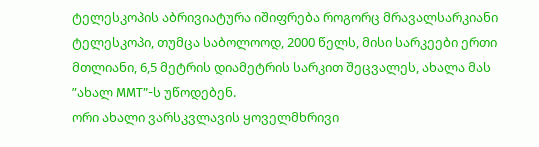ტელესკოპის აბრივიატურა იშიფრება როგორც მრავალსარკიანი ტელესკოპი, თუმცა საბოლოოდ, 2000 წელს, მისი სარკეები ერთი მთლიანი, 6,5 მეტრის დიამეტრის სარკით შეცვალეს, ახალა მას ”ახალ MMT”-ს უწოდებენ.
ორი ახალი ვარსკვლავის ყოველმხრივი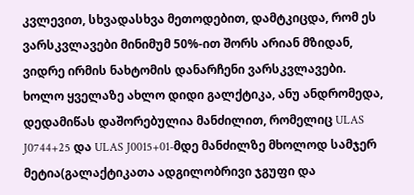კვლევით, სხვადასხვა მეთოდებით, დამტკიცდა, რომ ეს ვარსკვლავები მინიმუმ 50%-ით შორს არიან მზიდან, ვიდრე ირმის ნახტომის დანარჩენი ვარსკვლავები. ხოლო ყველაზე ახლო დიდი გალქტიკა, ანუ ანდრომედა, დედამიწას დაშორებულია მანძილით, რომელიც ULAS J0744+25 და ULAS J0015+01-მდე მანძილზე მხოლოდ სამჯერ მეტია(გალაქტიკათა ადგილობრივი ჯგუფი და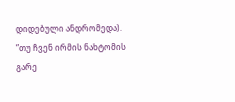დიდებული ანდრომედა).
”თუ ჩვენ ირმის ნახტომის გარე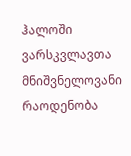ჰალოში ვარსკვლავთა მნიშვნელოვანი რაოდენობა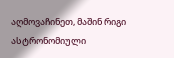აღმოვაჩინეთ, მაშინ რიგი ასტრონომიული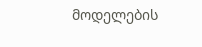მოდელების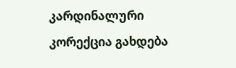კარდინალური კორექცია გახდება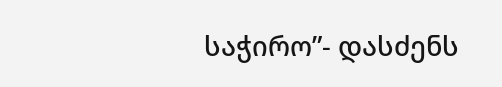საჭირო”- დასძენს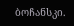ბოჩანსკი.